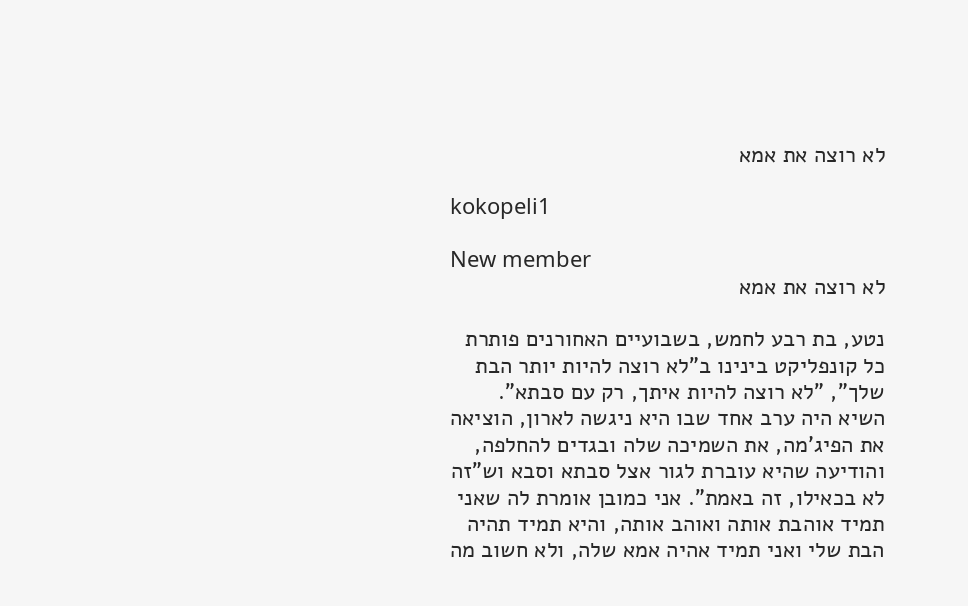לא רוצה את אמא

kokopeli1

New member
לא רוצה את אמא

נטע, בת רבע לחמש, בשבועיים האחורנים פותרת כל קונפליקט בינינו ב"לא רוצה להיות יותר הבת שלך", "לא רוצה להיות איתך, רק עם סבתא". השיא היה ערב אחד שבו היא ניגשה לארון, הוציאה את הפיג'מה, את השמיכה שלה ובגדים להחלפה, והודיעה שהיא עוברת לגור אצל סבתא וסבא וש"זה לא בכאילו, זה באמת". אני כמובן אומרת לה שאני תמיד אוהבת אותה ואוהב אותה, והיא תמיד תהיה הבת שלי ואני תמיד אהיה אמא שלה, ולא חשוב מה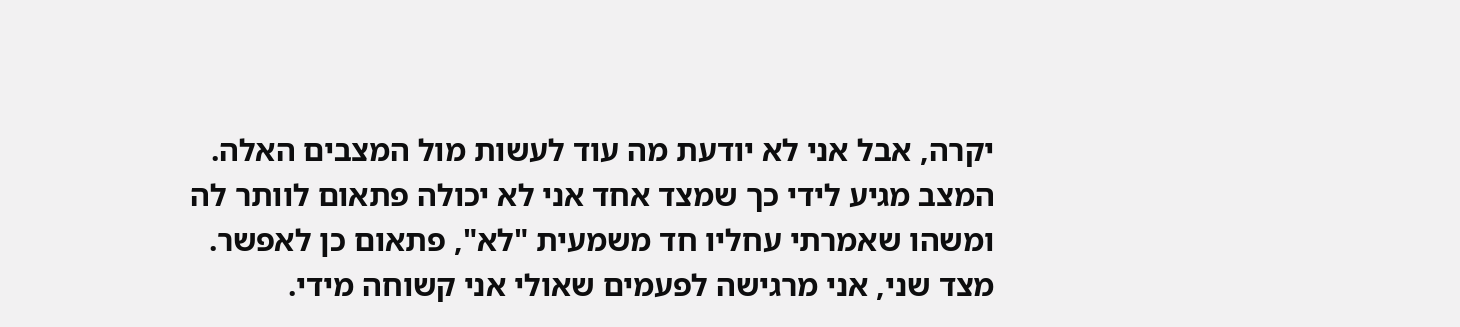יקרה, אבל אני לא יודעת מה עוד לעשות מול המצבים האלה. המצב מגיע לידי כך שמצד אחד אני לא יכולה פתאום לוותר לה ומשהו שאמרתי עחליו חד משמעית "לא", פתאום כן לאפשר. מצד שני, אני מרגישה לפעמים שאולי אני קשוחה מידי.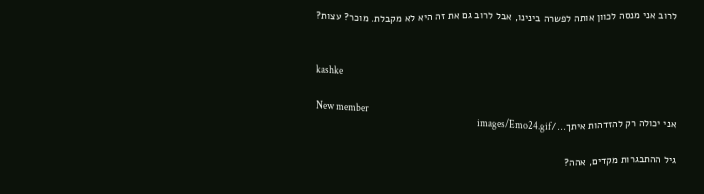לרוב אני מנסה לכוון אותה לפשרה בינינו, אבל לרוב גם את זה היא לא מקבלת. מוכר? עצות?


kashke

New member
אני יכולה רק להזדהות איתך.../images/Emo24.gif

גיל ההתבגרות מקדים, אהה?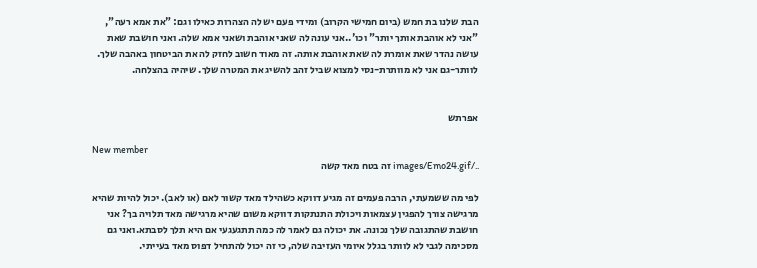הבת שלנו בת חמש (ביום חמישי הקרוב) ומידי פעם יש לה הצהרות כאילו וגם: "את אמא רעה", "אני לא אוהבת אותך יותר" וכו'..אני עונה לה שאני אוהבת ושאני אמא שלה. ואני חושבת שאת עושה נהדר שאת אומרת לה שאת אוהבת אותה. זה מאוד חשוב לחזק לה את הביטחון באהבה שלך. לוותר-גם אני לא מוותרת-נסי למצוא שביל זהב להשיג את המטרה שלך. שיהיה בהצלחה.


אפרתש

New member
../images/Emo24.gif זה בטח מאד קשה

לפי מה ששמעתי, הרבה פעמים זה מגיע דווקא כשהילד מאד קשור לאם (או לאב). יכול להיות שהיא מרגישה צורך להפגין עצמאות ויכולת התנתקות דווקא משום שהיא מרגישה מאד תלויה בך? אני חושבת שהתגובה שלך נכונה. את יכולה גם לאמר לה כמה תתגעגעי אם היא תלך לסבתא.ואני גם מסכימה לגבי לא לוותר בגלל איומי העזיבה שלה, כי זה יכול להתחיל דפוס מאד בעייתי.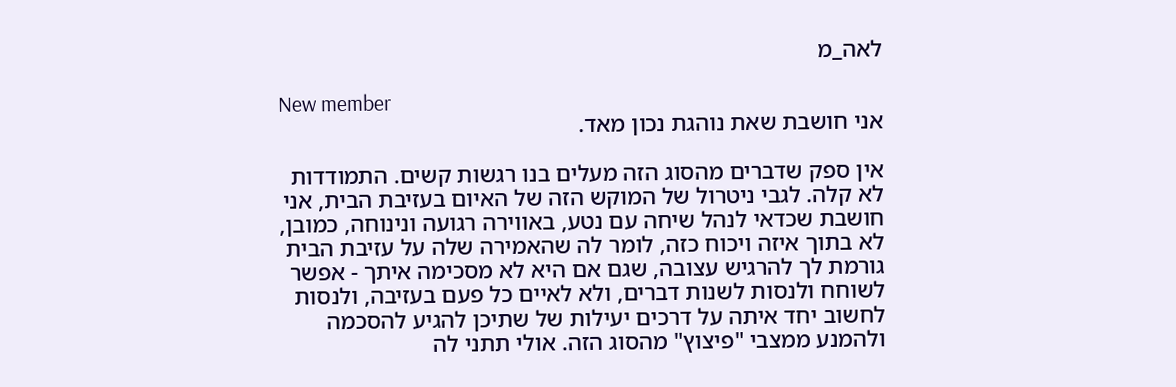לאה_מ

New member
אני חושבת שאת נוהגת נכון מאד.

אין ספק שדברים מהסוג הזה מעלים בנו רגשות קשים. התמודדות לא קלה. לגבי ניטרול של המוקש הזה של האיום בעזיבת הבית, אני חושבת שכדאי לנהל שיחה עם נטע, באווירה רגועה ונינוחה, כמובן, לא בתוך איזה ויכוח כזה, לומר לה שהאמירה שלה על עזיבת הבית גורמת לך להרגיש עצובה, שגם אם היא לא מסכימה איתך - אפשר לשוחח ולנסות לשנות דברים, ולא לאיים כל פעם בעזיבה, ולנסות לחשוב יחד איתה על דרכים יעילות של שתיכן להגיע להסכמה ולהמנע ממצבי "פיצוץ" מהסוג הזה. אולי תתני לה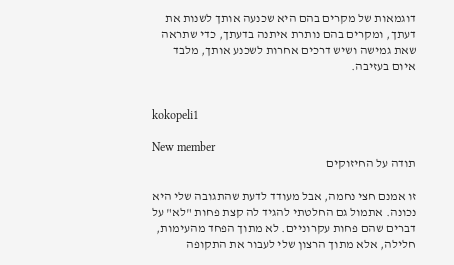דוגמאות של מקרים בהם היא שכנעה אותך לשנות את דעתך, ומקרים בהם נותרת איתנה בדעתך, כדי שתראה שאת גמישה ושיש דרכים אחרות לשכנע אותך, מלבד איום בעזיבה.


kokopeli1

New member
תודה על החיזוקים

זו אמנם חצי נחמה, אבל מעודד לדעת שהתגובה שלי היא נכונה. אתמול גם החלטתי להגיד לה קצת פחות "לא" על דברים שהם פחות עקרוניים. לא מתוך הפחד מהעימות, חלילה, אלא מתוך הרצון שלי לעבור את התקופה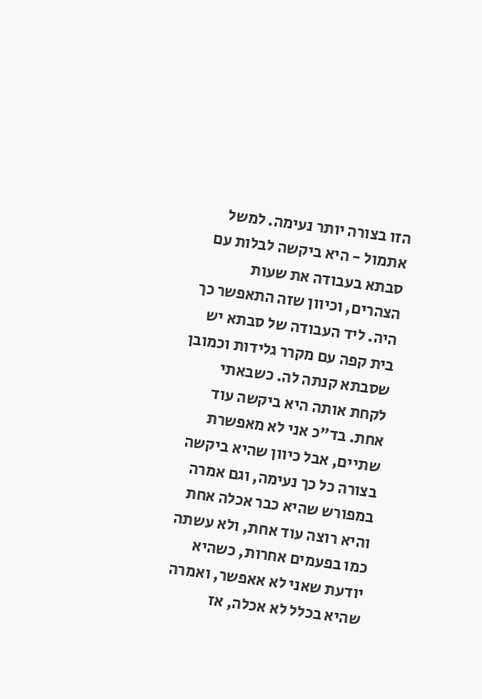הזו בצורה יותר נעימה. למשל אתמול - היא ביקשה לבלות עם סבתא בעבודה את שעות הצהרים, וכיוון שזה התאפשר כך היה. ליד העבודה של סבתא יש בית קפה עם מקרר גלידות וכמובן שסבתא קנתה לה. כשבאתי לקחת אותה היא ביקשה עוד אחת. בד"כ אני לא מאפשרת שתיים, אבל כיוון שהיא ביקשה בצורה כל כך נעימה, וגם אמרה במפורש שהיא כבר אכלה אחת והיא רוצה עוד אחת, ולא עשתה כמו בפעמים אחרות, כשהיא יודעת שאני לא אאפשר, ואמרה שהיא בכלל לא אכלה, אז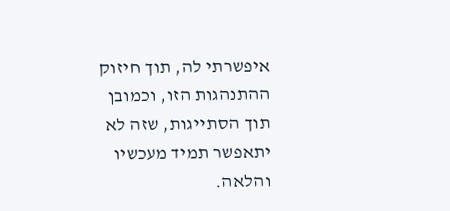איפשרתי לה, תוך חיזוק ההתנהגות הזו, וכמובן תוך הסתייגות, שזה לא יתאפשר תמיד מעכשיו והלאה.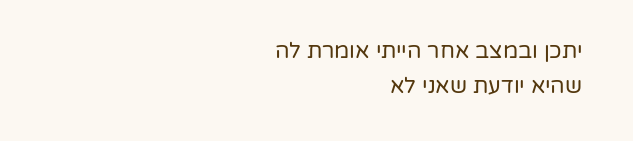יתכן ובמצב אחר הייתי אומרת לה שהיא יודעת שאני לא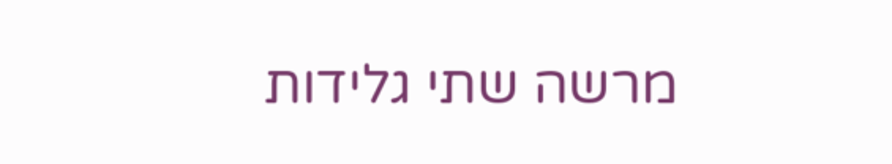מרשה שתי גלידות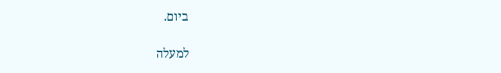ביום.

למעלה